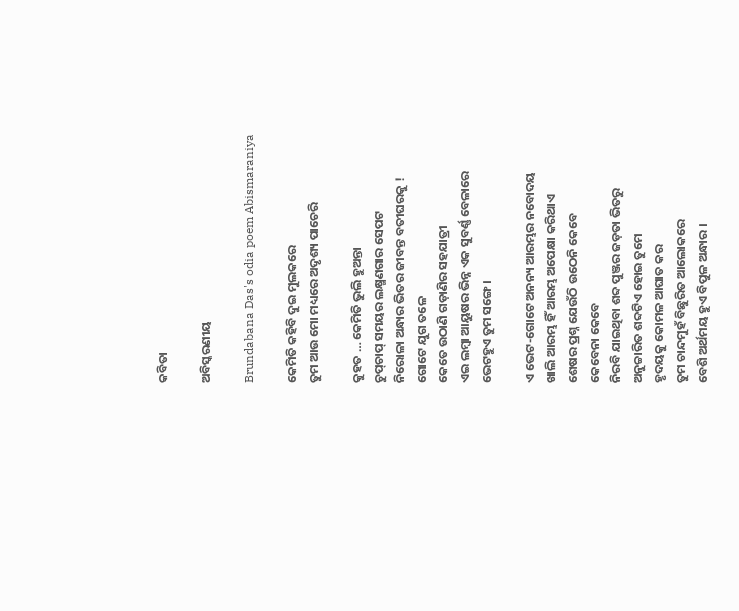କବିତା

ଅବିସ୍କରଣୀୟ

Brundabana Das's odia poem Abismaraniya

କେମିତି କହିବି ଦୁଇ ମୁଲକରେ
ତୁମ ଆଉ ମୋ ମଧ୍ୟରେ ଅଦୃଶ୍ୟ ପାଚେରି

କୁହତ … କେମିତି ଭୁଲି ହୁଅନ୍ତା
ଚୁପ୍‌ଚାପ୍‌ ସମୟର ଲକ୍ଷ୍ମଣଗାର ସେପଟ
ନିରୋଳା ଅନ୍ଧାର ଭିତର ଜୀବନ୍ତ ବତୀଘରକୁ !
ଗୋଟେ ଯୁଗ ତଳେ
କେତେ ଉଠାଣି ଗଡ଼ାଣିର ସହଯାତ୍ରୀ
ଏଇ ଲମ୍ବା ଆୟୁଷର ଭିନ୍ନ ଏକ ସୁବର୍ଣ୍ଣ ବେଳାରେ
ଭେଟହୁଏ ତୁମ ସଙ୍ଗେ ।

ଏ ଭେଟ-ଗୋଟେ ଅନନ୍ୟ ଆରମ୍ଭର ନବୋଦୟ
ଖାଲି ଆରମ୍ଭ ହିଁ ଆରମ୍ଭ ଅପେକ୍ଷା କରିଥାଏ
ଶେଷର ପ୍ରଶ୍ନ ଯେଉଁଠି ଉଠେନି କେବେ
କେବେନା କେବେ
ନିରବି ଯାଇଥିବା ଶବ୍ଦ ପୁଞ୍ଜର ଜଡ଼ତା ଭିତରୁ
ଅନୁଚ୍ଚାରିତ ଶବ୍ଦଟିଏ ହୋଇ ତୁମେ
ହୃଦୟକୁ କୋମଳ ଆଘାତ କର
ତୁମ ଚାନ୍ଦମୁହଁ ବିଛୁରିତ ଆଲୋକରେ
ବେଶି ଅର୍ଥମୟ ହୁଏ ବିପୁଳ ଅନ୍ଧାର ।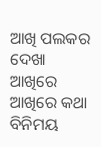ଆଖି ପଲକର ଦେଖା
ଆଖିରେ ଆଖିରେ କଥା ବିନିମୟ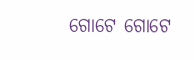ଗୋଟେ ଗୋଟେ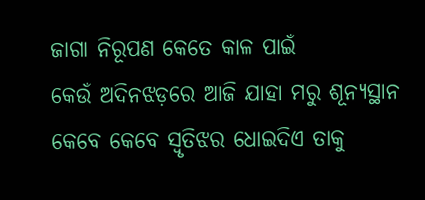ଜାଗା ନିରୂପଣ କେତେ କାଳ ପାଇଁ
କେଉଁ ଅଦିନଝଡ଼ରେ ଆଜି ଯାହା ମରୁ ଶୂନ୍ୟସ୍ଥାନ
କେବେ କେବେ ସ୍ଵୃତିଝର ଧୋଇଦିଏ ତାକୁ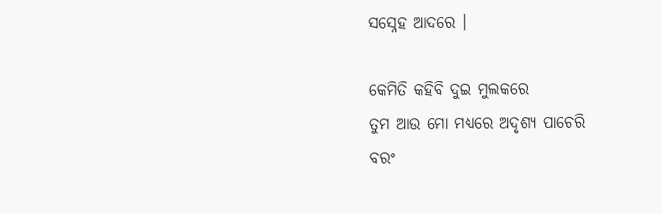ସସ୍ନେହ ଆଦରେ ।

କେମିତି କହିବି ଦୁଇ ମୁଲକରେ
ତୁମ ଆଉ ମୋ ମଧ୍ୟରେ ଅଦୃଶ୍ୟ ପାଚେରି
ବରଂ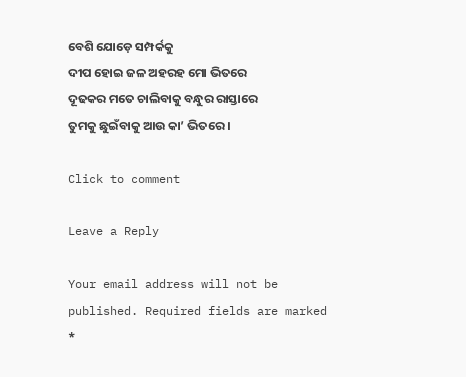ବେଶି ଯୋଡ଼େ ସମ୍ପର୍କକୁ
ଦୀପ ହୋଇ ଜଳ ଅହରହ ମୋ ଭିତରେ
ଦୂଢକର ମତେ ଚାଲିବାକୁ ବନ୍ଧୁର ରାସ୍ତାରେ
ତୁମକୁ ଛୁଇଁବାକୁ ଆଉ କା’ ଭିତରେ ।

Click to comment

Leave a Reply

Your email address will not be published. Required fields are marked *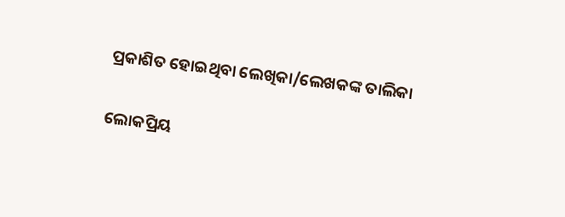ପ୍ରକାଶିତ ହୋଇଥିବା ଲେଖିକା/ଲେଖକଙ୍କ ତାଲିକା

ଲୋକପ୍ରିୟ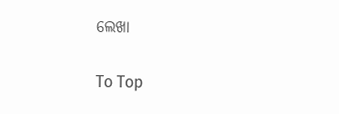ଲେଖା

To Top